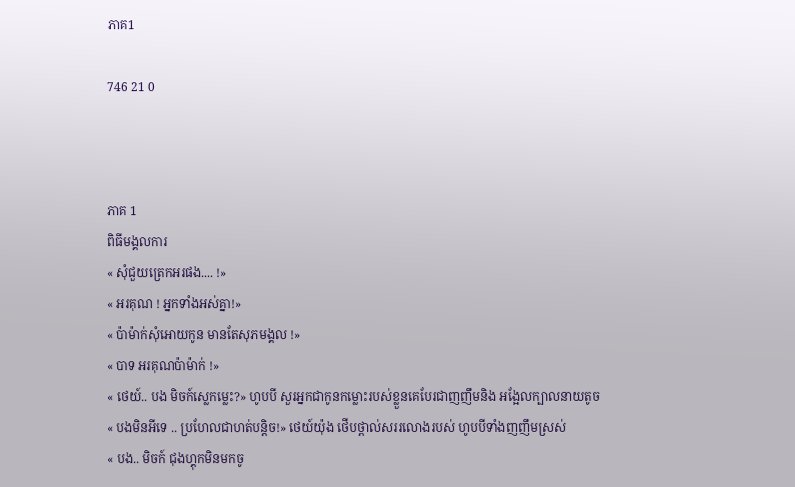ភាគ1

746 21 0



ភាគ 1
ពិធីមង្គលការ
« សុំជួយត្រេកអរផង.... !»
« អរគុណ ! អ្នកទាំងអស់គ្នា!»
« ប៉ាម៉ាក់សុំអោយកូន មានតែសុភមង្គល !»
« បាទ អរគុណប៉ាម៉ាក់ !»
« ថេយ៍.. បង មិចក៍ស្លេកម្លេះ?» ហូបបី សួរអ្នកជាកូនកម្លោះរបស់ខ្លួនគេបែរជាញញឹមនិង អង្អែលក្បាលនាយតូច
« បងមិនអីទេ .. ប្រហែលជាហត់បន្តិច!» ថេយ៍យ៉ុង ថើបថ្ពាល់សររលោងរបស់ ហូបបីទាំងញញឹមស្រស់
« បង.. មិចក៍ ជុងហ្គុកមិនមកចូ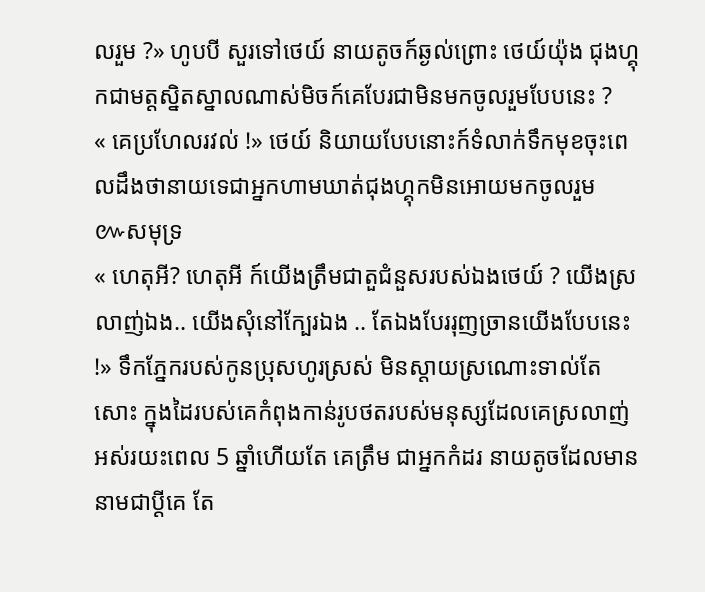លរួម ?» ហូបបី សួរទៅថេយ៍ នាយតូចក៍ឆ្ងល់ព្រោះ ថេយ៍យ៉ុង ជុងហ្គុកជាមត្តស្និតស្នាលណាស់មិចក៍គេបែរជាមិនមកចូលរួមបែបនេះ ?
« គេប្រហែលរវល់ !» ថេយ៍ និយាយបែបនោះក៍ទំលាក់ទឹកមុខចុះពេលដឹងថានាយទេជាអ្នកហាមឃាត់ជុងហ្គុកមិនអោយមកចូលរួម
៚សមុទ្រ
« ហេតុអី? ហេតុអី ក៍យើងត្រឹមជាតួជំនួសរបស់ឯងថេយ៍ ? យើងស្រលាញ់ឯង.. យើងសុំនៅក្បែរឯង .. តែឯងបែររុញច្រានយើងបែបនេះ !» ទឹកភ្នែករបស់កូនប្រុសហូរស្រស់ មិនស្តាយស្រណោះទាល់តែសោះ ក្នុងដៃរបស់គេកំពុងកាន់រូបថតរបស់មនុស្សដែលគេស្រលាញ់ អស់រយះពេល 5 ឆ្នាំហើយតែ គេត្រឹម ជាអ្នកកំដរ នាយតូចដែលមាននាមជាប្តីគេ តែ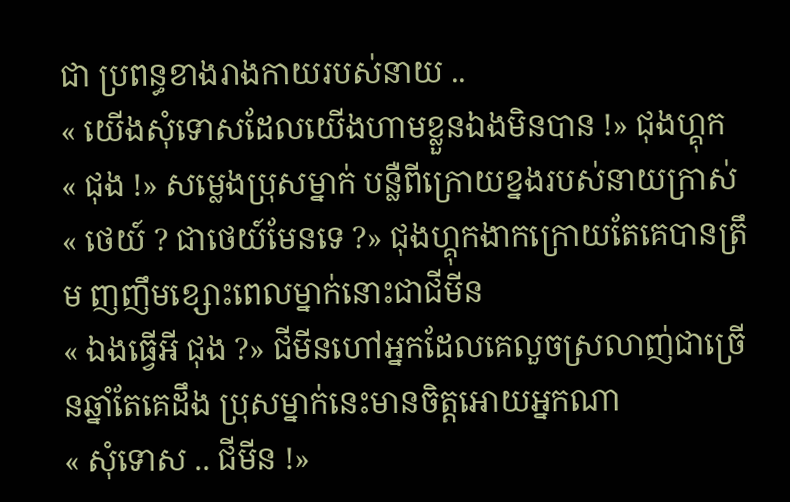ជា ប្រពន្ធខាងរាងកាយរបស់នាយ ..
« យើងសុំទោសដែលយើងហាមខ្លួនឯងមិនបាន !» ជុងហ្គុក
« ជុង !» សម្លេងប្រុសម្នាក់ បន្លឺពីក្រោយខ្នងរបស់នាយក្រាស់
« ថេយ៍ ? ជាថេយ៍មែនទេ ?» ជុងហ្គុកងាកក្រោយតែគេបានត្រឹម ញញឹមខ្សោះពេលម្នាក់នោះជាជីមីន
« ឯងធ្វើអី ជុង ?» ជីមីនហៅអ្នកដែលគេលួចស្រលាញ់ជាច្រើនឆ្នាំតែគេដឹង ប្រុសម្នាក់នេះមានចិត្តអោយអ្នកណា
« សុំទោស .. ជីមីន !»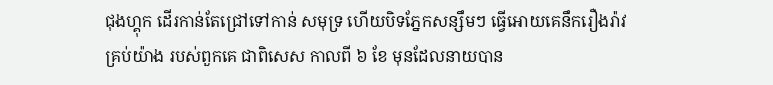ជុងហ្គុក ដើរកាន់តែជ្រៅទៅកាន់ សមុទ្រ ហើយបិទភ្នែកសន្សឹមៗ ធ្វើអោយគេនឹករឿងរ៉ាវ គ្រប់យ៉ាង របស់ពួកគេ ជាពិសេស កាលពី ៦ ខែ មុនដែលនាយបាន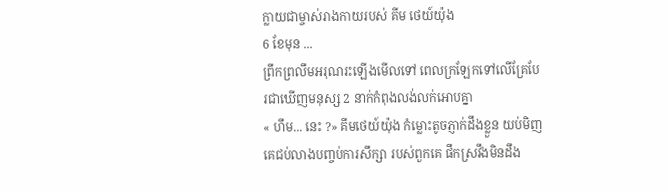ក្លាយជាម្ចាស់រាងកាយរបស់ គីម ថេយ៍យ៉ុង
6 ខែមុន ...
ព្រឹកព្រលឹមអរុណរះឡើងមើលទៅ ពេលក្រឡែកទៅលើគ្រែបែរជាឃើញមនុស្ស 2 នាក់កំពុងលង់លក់អោបគ្នា
« ហឹម... នេះ ?» គីមថេយ៍យ៉ុង កំម្លោះតូចភ្ញាក់ដឹងខ្លួន យប់មិញគេជប់លាងបញ្ចប់ការសឹក្សា របស់ពួកគេ ផឹកស្រវឹងមិនដឹង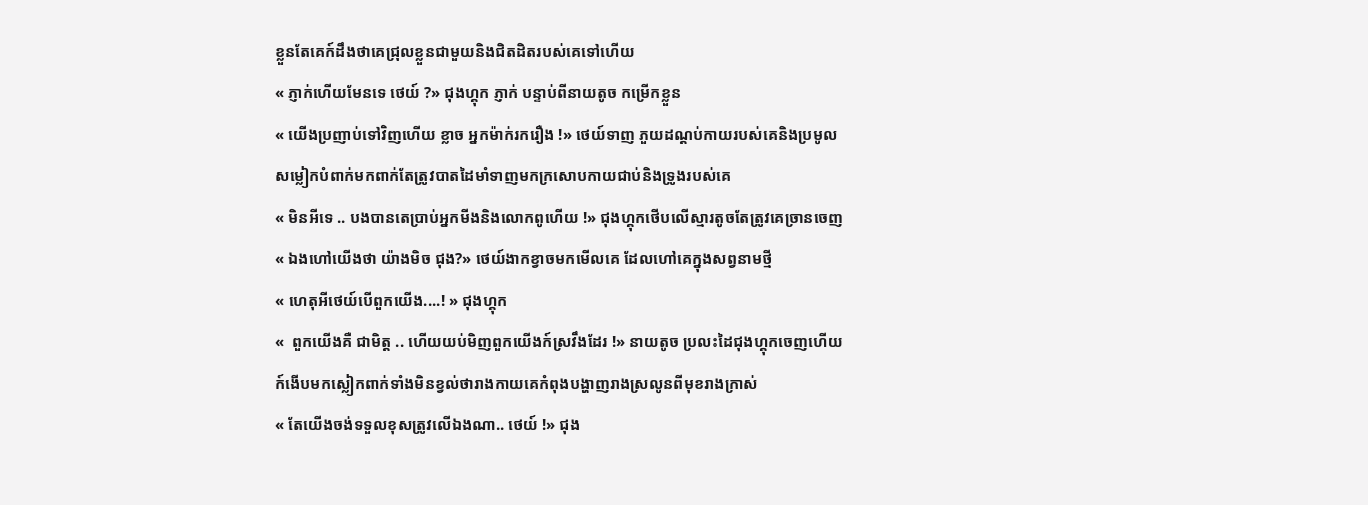ខ្លួនតែគេក៍ដឹងថាគេជ្រុលខ្លួនជាមួយនិងជិតដិតរបស់គេទៅហើយ
« ភ្ញាក់ហើយមែនទេ ថេយ៍ ?» ជុងហ្គុក ភ្ញាក់ បន្ទាប់ពីនាយតូច កម្រើកខ្លួន
« យើងប្រញាប់ទៅវិញហើយ ខ្លាច អ្នកម៉ាក់រករឿង !» ថេយ៍ទាញ ភួយដណ្តប់កាយរបស់គេនិងប្រមូលសម្លៀកបំពាក់មកពាក់តែត្រូវបាតដៃមាំទាញមកក្រសោបកាយជាប់និងទ្រូងរបស់គេ
« មិនអីទេ .. បងបានតេប្រាប់អ្នកមីងនិងលោកពូហើយ !» ជុងហ្គុកថើបលើស្មារតូចតែត្រូវគេច្រានចេញ
« ឯងហៅយើងថា យ៉ាងមិច ជុង?» ថេយ៍ងាកខ្វាចមកមើលគេ ដែលហៅគេក្នុងសព្វនាមថ្មី
« ហេតុអីថេយ៍បើពួកយើង....! » ជុងហ្គុក
«  ពួកយើងគឺ ជាមិត្ត .. ហើយយប់មិញពួកយើងក៍ស្រវឹងដែរ !» នាយតូច ប្រលះដៃជុងហ្គុកចេញហើយក៍ងើបមកស្លៀកពាក់ទាំងមិនខ្វល់ថារាងកាយគេកំពុងបង្ហាញរាងស្រលូនពីមុខរាងក្រាស់
« តែយើងចង់ទទួលខុសត្រូវលើឯងណា.. ថេយ៍ !» ជុង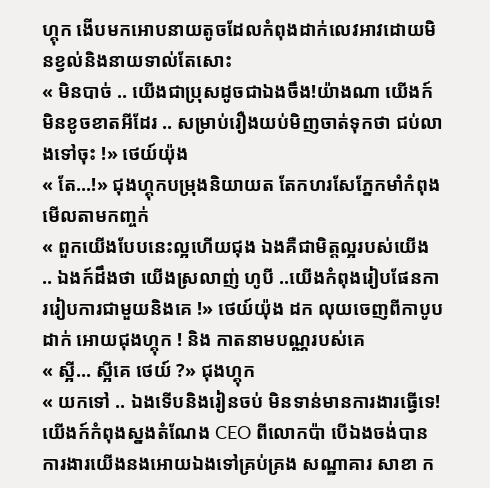ហ្គុក ងើបមកអោបនាយតូចដែលកំពុងដាក់លេវអាវដោយមិនខ្វល់និងនាយទាល់តែសោះ
« មិនបាច់ .. យើងជាប្រុសដូចជាឯងចឹង!យ៉ាងណា យើងក៍មិនខូចខាតអីដែរ .. សម្រាប់រឿងយប់មិញចាត់ទុកថា ជប់លាងទៅចុះ !» ថេយ៍យ៉ុង
« តែ...!» ជុងហ្គុកបម្រុងនិយាយត តែកហរសែភ្នែកមាំកំពុងមើលតាមកញ្ចក់
« ពួកយើងបែបនេះល្អហើយជុង ឯងគឺជាមិត្តល្អរបស់យើង .. ឯងក៍ដឹងថា យើងស្រលាញ់ ហូបី ..យើងកំពុងរៀបផែនការរៀបការជាមួយនិងគេ !» ថេយ៍យ៉ុង ដក លុយចេញពីកាបូប ដាក់ អោយជុងហ្គុក ! និង កាតនាមបណ្ណរបស់គេ
« ស្អី... ស្អីគេ ថេយ៍ ?» ជុងហ្គុក
« យកទៅ .. ឯងទើបនិងរៀនចប់ មិនទាន់មានការងារធ្វើទេ! យើងក៍កំពុងស្នងតំណែង CEO ពីលោកប៉ា បើឯងចង់បានការងារយើងនងអោយឯងទៅគ្រប់គ្រង សណ្ឋាគារ សាខា ក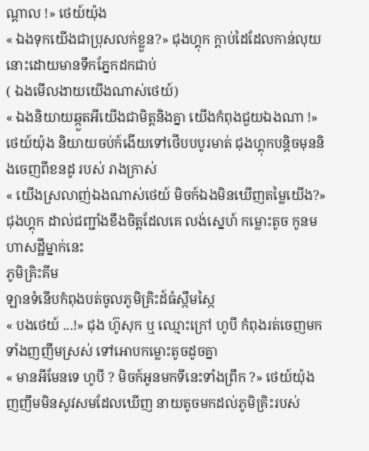ណ្តាល !» ថេយ៍យ៉ុង
« ឯងទុកយើងជាប្រុសលក់ខ្លួន?» ជុងហ្គុក ក្តាប់ដៃដែលកាន់លុយនោះដោយមានទឹកភ្នែកដកជាប់
( ឯងមើលងាយយើងណាស់ថេយ៍)
« ឯងនិយាយឆ្កួតអីយើងជាមិត្តនិងគ្នា យើងកំពុងជួយឯងណា !» ថេយ៍យ៉ុង និយាយចប់ក៍ងើយទៅថើបបបូរមាត់ ជុងហ្គុកបន្តិចមុននិងចេញពីខនដូ របស់ រាងក្រាស់
« យើងស្រលាញ់ឯងណាស់ថេយ៍ មិចក៍ឯងមិនឃើញតម្លៃយើង?» ជុងហ្គុក ដាល់ជញ្ជាំងខឹងចិត្តដែលគេ លង់ស្នេហ៍ កម្លោះតូច កូនមហាសដ្ឋីម្នាក់នេះ
ភូមិគ្រិះគីម
ឡានទំនើបកំពុងបត់ចូលភូមិគ្រិះដ៍ធំស្កឹមស្កៃ
« បងថេយ៍ ...!» ជុង ហ៊ូសុក ឬ ឈ្មោះក្រៅ ហូបី កំពុងរត់ចេញមកទាំងញញឹមស្រស់ ទៅអោបកម្លោះតូចដូចគ្នា
« មានអីមែនទេ ហូបី ? មិចក៍អូនមកទីនេះទាំងព្រឹក ?» ថេយ៍យ៉ុងញញឹមមិនសូវសមដែលឃើញ នាយតូចមកដល់ភូមិគ្រិះរបស់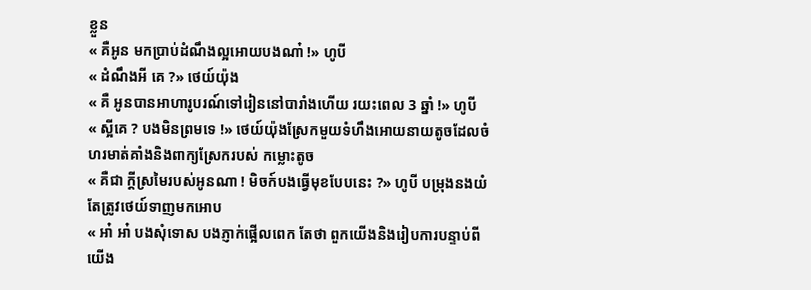ខ្លួន
« គឺអូន មកប្រាប់ដំណឹងល្អអោយបងណា៎ !» ហូបី
« ដំណឹងអី គេ ?» ថេយ៍យ៉ុង
« គឺ អូនបានអាហារូបរណ៍ទៅរៀននៅបារាំងហើយ រយះពេល 3 ឆ្នាំ !» ហូបី
« ស្អីគេ ? បងមិនព្រមទេ !» ថេយ៍យ៉ុងស្រែកមួយទំហឹងអោយនាយតូចដែលចំហរមាត់គាំងនិងពាក្យស្រែករបស់ កម្លោះតូច
« គឺជា ក្តីស្រមៃរបស់អូនណា ! មិចក៍បងធ្វើមុខបែបនេះ ?» ហូបី បម្រុងនងយំតែត្រូវថេយ៍ទាញមកអោប
« អា៎ អា៎ បងសុំទោស បងភ្ញាក់ផ្អើលពេក តែថា ពួកយើងនិងរៀបការបន្ទាប់ពីយើង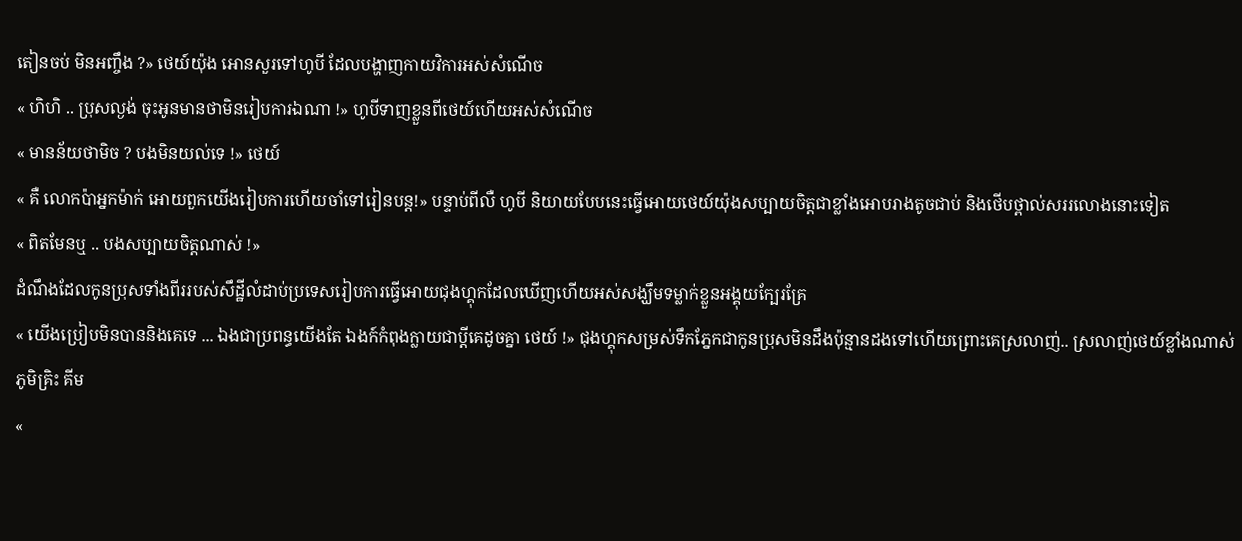តៀនចប់ មិនអញ្ចឹង ?» ថេយ៍យ៉ុង អោនសួរទៅហូបី ដែលបង្ហាញកាយវិការអស់សំណើច
« ហិហិ .. ប្រុសល្ងង់ ចុះអូនមានថាមិនរៀបការឯណា !» ហូបីទាញខ្លួនពីថេយ៍ហើយអស់សំណើច
« មានន័យថាមិច ? បងមិនយល់ទេ !» ថេយ៍
« គឺ លោកប៉ាអ្នកម៉ាក់ អោយពួកយើងរៀបការហើយចាំទៅរៀនបន្ត!» បន្ទាប់ពីលឺ ហូបី និយាយបែបនេះធ្វើអោយថេយ៍យ៉ុងសប្បាយចិត្តជាខ្លាំងអោបរាងតូចជាប់ និងថើបថ្ពាល់សររលោងនោះទៀត
« ពិតមែនឬ .. បងសប្បាយចិត្តណាស់ !»
ដំណឹងដែលកូនប្រុសទាំងពីររបស់សឹដ្ឋីលំដាប់ប្រទេសរៀបការធ្វើអោយជុងហ្គុកដែលឃើញហើយអស់សង្ឃឹមទម្លាក់ខ្លួនអង្គុយក្បែរគ្រែ
« យើងប្រៀបមិនបាននិងគេទេ ... ឯងជាប្រពន្ធយើងតែ ឯងក៍កំពុងក្លាយជាប្តីគេដូចគ្នា ថេយ៍ !» ជុងហ្គុកសម្រស់ទឹកភ្នែកជាកូនប្រុសមិនដឹងប៉ុន្មានដងទៅហើយព្រោះគេស្រលាញ់.. ស្រលាញ់ថេយ៍ខ្លាំងណាស់
ភូមិគ្រិះ គីម
«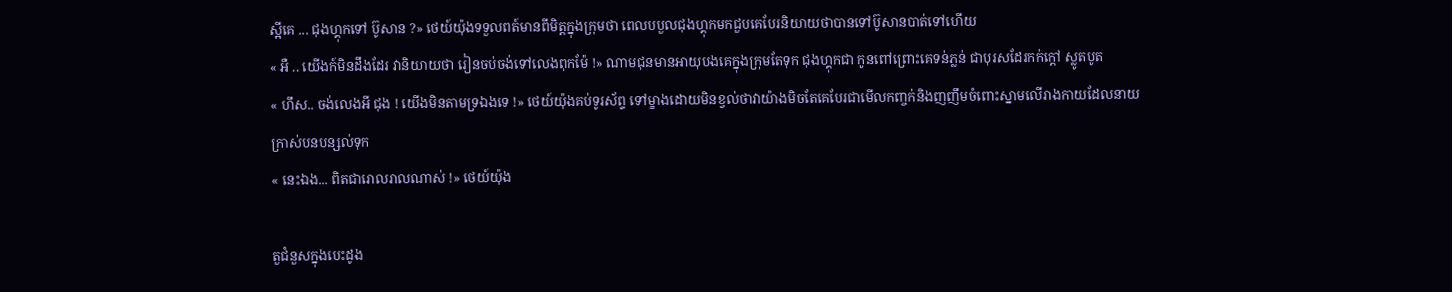ស្អីគេ ... ជុងហ្គុកទៅ ប៊ូសាន ?» ថេយ៍យ៉ុងទទួលពត៍មានពីមិត្តក្នុងក្រុមថា ពេលបបួលជុងហ្គុកមកជួបគេបែរនិយាយថាបានទៅប៊ូសានបាត់ទៅហើយ
« អឺ .. យើងក៍មិនដឹងដែរ វានិយាយថា រៀនចប់ចង់ទៅលេងពុកម៉ែ !» ណាមជុនមានអាយុបងគេក្នុងក្រុមតែទុក ជុងហ្គុកជា កូនពៅព្រោះគេទន់ភ្លន់ ជាបុរសដែរកក់ក្តៅ ស្លូតបូត
« ហឹស.. ចង់លេងអី ជុង ! យើងមិនតាមទ្រឯងទេ !» ថេយ៍យ៉ុងគប់ទូរស័ព្ទ ទៅម្ខាងដោយមិនខ្វល់ថាវាយ៉ាងមិចតែគេបែរជាមើលកញ្ចក់និងញញឹមចំពោះស្នាមលើរាងកាយដែលនាយក្រាស់បនបន្សល់ទុក
« នេះឯង... ពិតជារោលរាលណាស់ !» ថេយ៍យ៉ុង

តួជំនួសក្នុងបេះដូង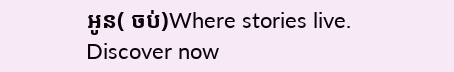អូន( ចប់)Where stories live. Discover now